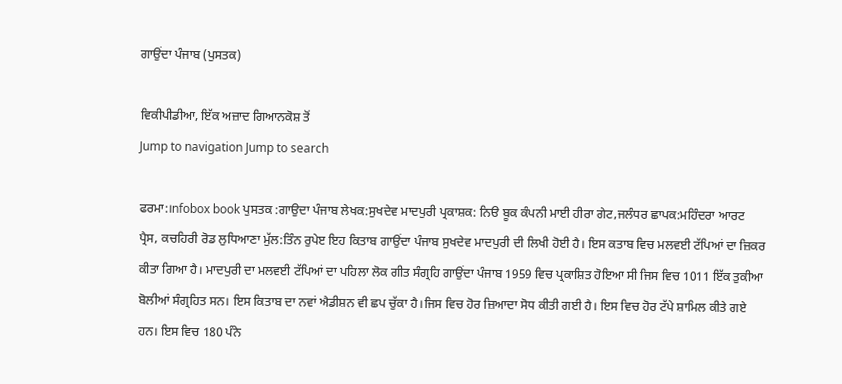ਗਾਉਂਦਾ ਪੰਜਾਬ (ਪੁਸਤਕ)

ਵਿਕੀਪੀਡੀਆ, ਇੱਕ ਅਜ਼ਾਦ ਗਿਆਨਕੋਸ਼ ਤੋਂ
Jump to navigation Jump to search

ਫਰਮਾ:।nfobox book ਪੁਸਤਕ :ਗਾਉਦਾ ਪੰਜਾਬ ਲੇਖਕ:ਸੁਖਦੇਵ ਮਾਦਪੁਰੀ ਪ੍ਰਕਾਸ਼ਕ: ਨਿੳ ਬੂਕ ਕੰਪਨੀ ਮਾਈ ਹੀਰਾ ਗੇਟ,ਜਲੰਧਰ ਛਾਪਕ:ਮਹਿੰਦਰਾ ਆਰਟ ਪ੍ਰੈਸ, ਕਚਹਿਰੀ ਰੋਡ ਲੁਧਿਆਣਾ ਮੁੱਲ:ਤਿੰਨ ਰੁਪੇੲ ਇਹ ਕਿਤਾਬ ਗਾਉਂਦਾ ਪੰਜਾਬ ਸੁਖਦੇਵ ਮਾਦਪੁਰੀ ਦੀ ਲਿਖੀ ਹੋਈ ਹੈ। ਇਸ ਕਤਾਬ ਵਿਚ ਮਲਵਈ ਟੱਪਿਆਂ ਦਾ ਜ਼ਿਕਰ ਕੀਤਾ ਗਿਆ ਹੈ। ਮਾਦਪੁਰੀ ਦਾ ਮਲਵਈ ਟੱਪਿਆਂ ਦਾ ਪਹਿਲਾ ਲੋਕ ਗੀਤ ਸੰਗ੍ਰਹਿ ਗਾਉਂਦਾ ਪੰਜਾਬ 1959 ਵਿਚ ਪ੍ਰਕਾਸ਼ਿਤ ਹੋਇਆ ਸੀ ਜਿਸ ਵਿਚ 1011 ਇੱਕ ਤੁਕੀਆ ਬੋਲੀਆਂ ਸੰਗ੍ਰਹਿਤ ਸਨ। ਇਸ ਕਿਤਾਬ ਦਾ ਨਵਾਂ ਐਡੀਸ਼ਨ ਵੀ ਛਪ ਚੁੱਕਾ ਹੈ।ਜਿਸ ਵਿਚ ਹੋਰ ਜ਼ਿਆਦਾ ਸੋਧ ਕੀਤੀ ਗਈ ਹੈ। ਇਸ ਵਿਚ ਹੋਰ ਟੱਪੇ ਸ਼ਾਮਿਲ ਕੀਤੇ ਗਏ ਹਨ। ਇਸ ਵਿਚ 180 ਪੰਨੇ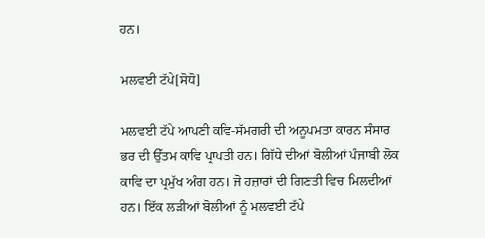ਹਨ।

ਮਲਵਈ ਟੱਪੇ[ਸੋਧੋ]

ਮਲਵਈ ਟੱਪੇ ਆਪਣੀ ਕਵਿ-ਸੱਮਗਰੀ ਦੀ ਅਨੂਪਮਤਾ ਕਾਰਨ ਸੰਸਾਰ ਭਰ ਦੀ ਉੱਤਮ ਕਾਵਿ ਪ੍ਰਾਪਤੀ ਹਨ। ਗਿੱਧੇ ਦੀਆਂ ਬੋਲੀਆਂ ਪੰਜਾਬੀ ਲੋਕ ਕਾਵਿ ਦਾ ਪ੍ਰਮੁੱਖ ਅੰਗ ਹਨ। ਜੋ ਹਜ਼ਾਰਾਂ ਦੀ ਗਿਣਤੀ ਵਿਚ ਮਿਲਦੀਆਂ ਹਨ। ਇੱਕ ਲੜੀਆਂ ਬੋਲੀਆਂ ਨੂੰ ਮਲਵਈ ਟੱਪੇ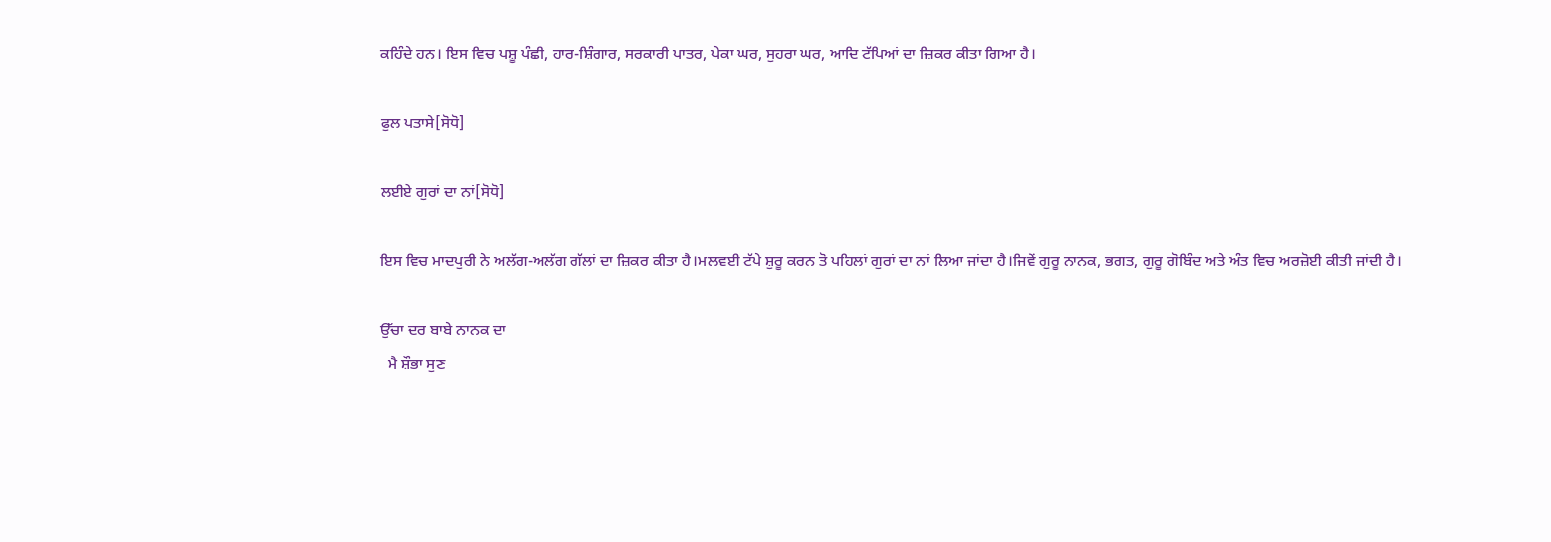ਕਹਿੰਦੇ ਹਨ। ਇਸ ਵਿਚ ਪਸ਼ੂ ਪੰਛੀ, ਹਾਰ-ਸ਼ਿੰਗਾਰ, ਸਰਕਾਰੀ ਪਾਤਰ, ਪੇਕਾ ਘਰ, ਸੁਹਰਾ ਘਰ, ਆਦਿ ਟੱਪਿਆਂ ਦਾ ਜ਼ਿਕਰ ਕੀਤਾ ਗਿਆ ਹੈ।

ਫੁਲ ਪਤਾਸੇ[ਸੋਧੋ]

ਲਈਏ ਗੁਰਾਂ ਦਾ ਨਾਂ[ਸੋਧੋ]

ਇਸ ਵਿਚ ਮਾਦਪੁਰੀ ਨੇ ਅਲੱਗ-ਅਲੱਗ ਗੱਲਾਂ ਦਾ ਜ਼ਿਕਰ ਕੀਤਾ ਹੈ।ਮਲਵਈ ਟੱਪੇ ਸ਼ੁਰੂ ਕਰਨ ਤੋ ਪਹਿਲਾਂ ਗੁਰਾਂ ਦਾ ਨਾਂ ਲਿਆ ਜਾਂਦਾ ਹੈ।ਜਿਵੇਂ ਗੁਰੂ ਨਾਨਕ, ਭਗਤ, ਗੁਰੂ ਗੋਬਿੰਦ ਅਤੇ ਅੰਤ ਵਿਚ ਅਰਜ਼ੋਈ ਕੀਤੀ ਜਾਂਦੀ ਹੈ।

ਉੱਚਾ ਦਰ ਬਾਬੇ ਨਾਨਕ ਦਾ
  ਮੈ ਸ਼ੌਭਾ ਸੁਣ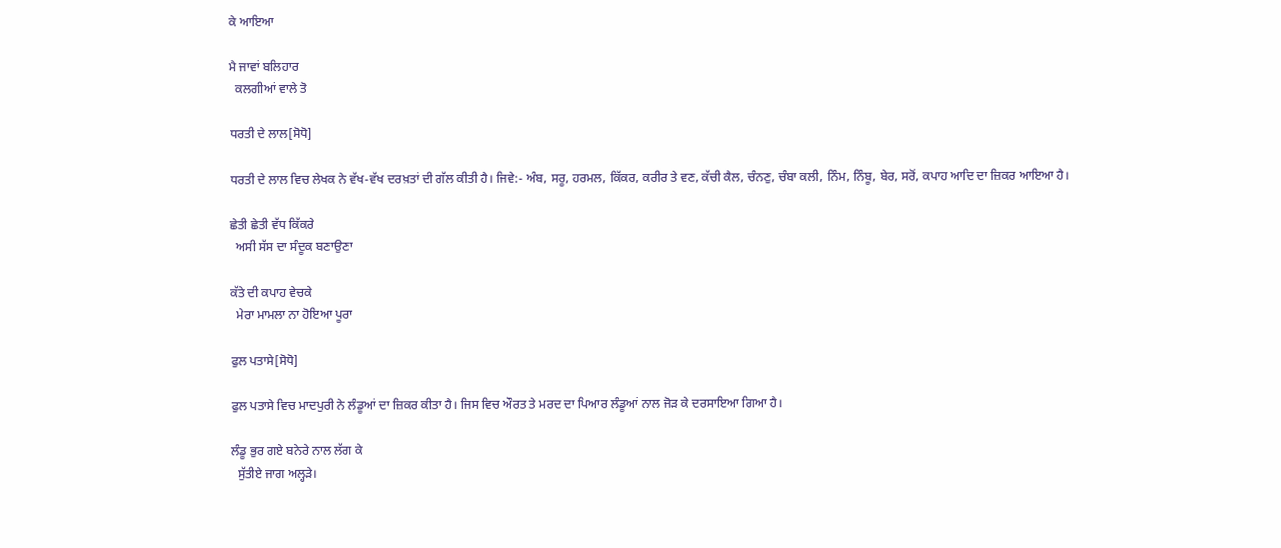ਕੇ ਆਇਆ

ਮੈ ਜਾਵਾਂ ਬਲਿਹਾਰ
  ਕਲਗੀਆਂ ਵਾਲੇ ਤੋ

ਧਰਤੀ ਦੇ ਲਾਲ[ਸੋਧੋ]

ਧਰਤੀ ਦੇ ਲਾਲ ਵਿਚ ਲੇਖਕ ਨੇ ਵੱਖ-ਵੱਖ ਦਰਖ਼ਤਾਂ ਦੀ ਗੱਲ ਕੀਤੀ ਹੈ। ਜਿਵੇ:- ਅੰਬ, ਸਰੂ, ਹਰਮਲ, ਕਿੱਕਰ, ਕਰੀਰ ਤੇ ਵਣ, ਕੱਚੀ ਕੈਲ, ਚੰਨਣੁ, ਚੰਬਾ ਕਲੀ, ਨਿੰਮ, ਨਿੰਬੂ, ਬੇਰ, ਸਰੋਂ, ਕਪਾਹ ਆਦਿ ਦਾ ਜ਼ਿਕਰ ਆਇਆ ਹੈ।

ਛੇਤੀ ਛੇਤੀ ਵੱਧ ਕਿੱਕਰੇ
  ਅਸੀ ਸੱਸ ਦਾ ਸੰਦੂਕ ਬਣਾਉਣਾ

ਕੱਤੇ ਦੀ ਕਪਾਹ ਵੇਚਕੇ
  ਮੇਰਾ ਮਾਮਲਾ ਨਾ ਹੋਇਆ ਪੂਰਾ

ਫੁਲ ਪਤਾਸੇ[ਸੋਧੋ]

ਫੁਲ ਪਤਾਸੇ ਵਿਚ ਮਾਦਪੁਰੀ ਨੇ ਲੰਡੂਆਂ ਦਾ ਜ਼ਿਕਰ ਕੀਤਾ ਹੈ। ਜਿਸ ਵਿਚ ਔਰਤ ਤੇ ਮਰਦ ਦਾ ਪਿਆਰ ਲੰਡੂਆਂ ਨਾਲ ਜੋੜ ਕੇ ਦਰਸਾਇਆ ਗਿਆ ਹੈ।

ਲੰਡੂ ਭੁਰ ਗਏ ਬਨੇਰੇ ਨਾਲ ਲੱਗ ਕੇ
  ਸੁੱਤੀਏ ਜਾਗ ਅਲ੍ਹੜੇ।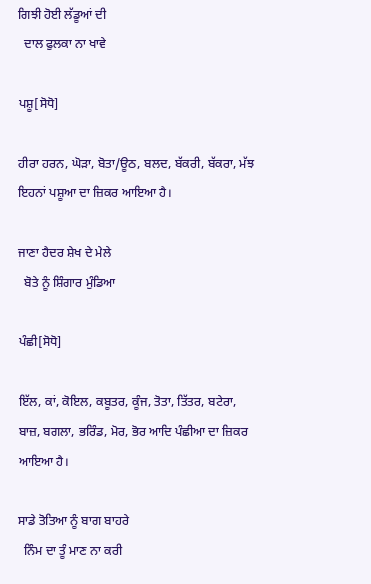ਗਿਝੀ ਹੋਈ ਲੱਡੂਆਂ ਦੀ
  ਦਾਲ ਫੁਲਕਾ ਨਾ ਖਾਵੇ

ਪਸ਼ੂ[ਸੋਧੋ]

ਹੀਰਾ ਹਰਨ, ਘੋੜਾ, ਬੋਤਾ/ਊਠ, ਬਲਦ, ਬੱਕਰੀ, ਬੱਕਰਾ, ਮੱਝ ਇਹਨਾਂ ਪਸ਼ੂਆ ਦਾ ਜ਼ਿਕਰ ਆਇਆ ਹੈ।

ਜਾਣਾ ਹੈਦਰ ਸ਼ੇਖ ਦੇ ਮੇਲੇ
  ਬੋਤੇ ਨੂੰ ਸ਼ਿੰਗਾਰ ਮੁੰਡਿਆ

ਪੰਛੀ[ਸੋਧੋ]

ਇੱਲ, ਕਾਂ, ਕੋਇਲ, ਕਬੂਤਰ, ਕੂੰਜ, ਤੋਤਾ, ਤਿੱਤਰ, ਬਟੇਰਾ, ਬਾਜ਼, ਬਗਲਾ, ਭਰਿੰਡ, ਮੋਰ, ਭੋਰ ਆਦਿ ਪੰਛੀਆ ਦਾ ਜ਼ਿਕਰ ਆਇਆ ਹੈ।

ਸਾਡੇ ਤੋਤਿਆ ਨੂੰ ਬਾਗ ਬਾਹਰੇ
  ਨਿੰਮ ਦਾ ਤੂੰ ਮਾਣ ਨਾ ਕਰੀ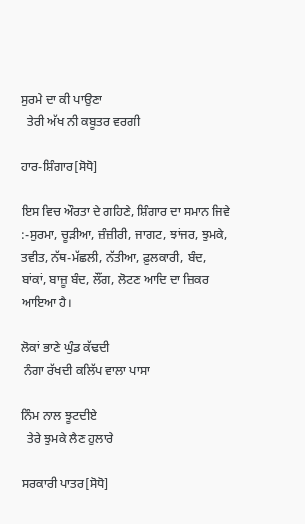ਸੁਰਮੇ ਦਾ ਕੀ ਪਾਉਣਾ
  ਤੇਰੀ ਅੱਖ ਨੀ ਕਬੂਤਰ ਵਰਗੀ

ਹਾਰ-ਸ਼ਿੰਗਾਰ[ਸੋਧੋ]

ਇਸ ਵਿਚ ਔਰਤਾ ਦੇ ਗਹਿਣੇ, ਸ਼ਿੰਗਾਰ ਦਾ ਸਮਾਨ ਜਿਵੇ :-ਸੁਰਮਾ, ਚੂੜੀਆ, ਜ਼ੰਜ਼ੀਰੀ, ਜਾਗਟ, ਝਾਂਜਰ, ਝੁਮਕੇ, ਤਵੀਤ, ਨੱਥ-ਮੱਛਲੀ, ਨੱਤੀਆ, ਫ਼ੁਲਕਾਰੀ, ਬੰਦ, ਬਾਂਕਾਂ, ਬਾਜ਼ੂ ਬੰਦ, ਲੌਂਗ, ਲੋਟਣ ਆਦਿ ਦਾ ਜ਼ਿਕਰ ਆਇਆ ਹੈ।

ਲੋਕਾਂ ਭਾਣੇ ਘੁੰਡ ਕੱਢਦੀ
 ਨੰਗਾ ਰੱਖਦੀ ਕਲਿੱਪ ਵਾਲਾ ਪਾਸਾ

ਨਿੰਮ ਨਾਲ ਝੂਟਦੀਏ
  ਤੇਰੇ ਝੁਮਕੇ ਲੈਣ ਹੁਲਾਰੇ

ਸਰਕਾਰੀ ਪਾਤਰ[ਸੋਧੋ]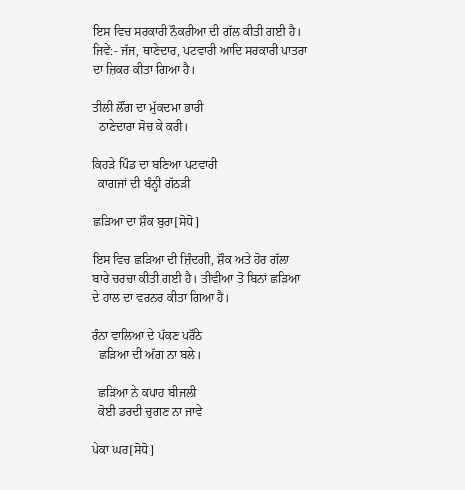ਇਸ ਵਿਚ ਸਰਕਾਰੀ ਨੌਕਰੀਆ ਦੀ ਗੱਲ ਕੀਤੀ ਗਈ ਹੈ। ਜਿਵੇਂ:- ਜੱਜ, ਥਾਣੇਦਾਰ, ਪਟਵਾਰੀ ਆਦਿ ਸਰਕਾਰੀ ਪਾਤਰਾ ਦਾ ਜ਼ਿਕਰ ਕੀਤਾ ਗਿਆ ਹੈ।

ਤੀਲੀ ਲੌਂਗ ਦਾ ਮੁੱਕਦਮਾ ਭਾਰੀ
  ਠਾਣੇਦਾਰਾ ਸੋਚ ਕੇ ਕਰੀ।

ਕਿਹੜੇ ਪਿੰਡ ਦਾ ਬਣਿਆ ਪਟਵਾਰੀ
  ਕਾਗਜਾਂ ਦੀ ਬੰਨ੍ਹੀ ਗੱਠੜੀ

ਛੜਿਆ ਦਾ ਸ਼ੌਕ ਬੁਰਾ[ਸੋਧੋ]

ਇਸ ਵਿਚ ਛੜਿਆ ਦੀ ਜ਼ਿੰਦਗੀ, ਸ਼ੌਕ ਅਤੇ ਹੋਰ ਗੱਲਾ ਬਾਰੇ ਚਰਚਾ ਕੀਤੀ ਗਈ ਹੈ। ਤੀਵੀਆ ਤੋ ਬਿਨਾਂ ਛੜਿਆ ਦੇ ਹਾਲ ਦਾ ਵਰਨਰ ਕੀਤਾ ਗਿਆ ਹੈ।

ਰੰਨਾ ਵਾਲਿਆ ਦੇ ਪੱਕਣ ਪਰੌਠੇ
  ਛੜਿਆ ਦੀ ਅੱਗ ਨਾ ਬਲੇ।

  ਛੜਿਆ ਨੇ ਕਪਾਹ ਬੀਜਲੀ
  ਕੋਈ ਡਰਦੀ ਚੁਗਣ ਨਾ ਜਾਵੇ

ਪੇਕਾ ਘਰ[ਸੋਧੋ]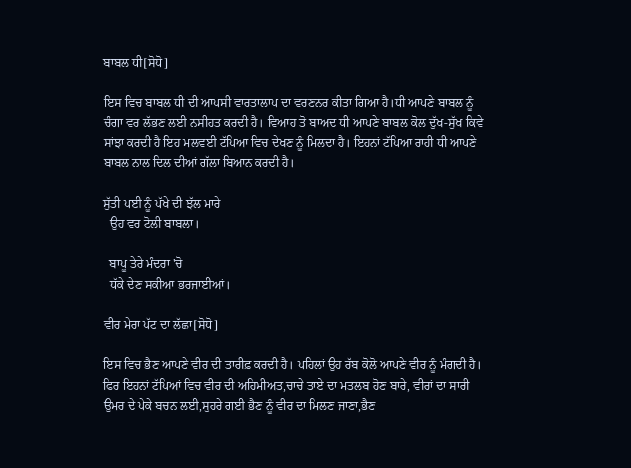ਬਾਬਲ ਧੀ[ਸੋਧੋ]

ਇਸ ਵਿਚ ਬਾਬਲ ਧੀ ਦੀ ਆਪਸੀ ਵਾਰਤਾਲਾਪ ਦਾ ਵਰਣਨਰ ਕੀਤਾ ਗਿਆ ਹੈ।ਧੀ ਆਪਣੇ ਬਾਬਲ ਨੂੰ ਚੰਗਾ ਵਰ ਲੱਭਣ ਲਈ ਨਸੀਹਤ ਕਰਦੀ ਹੈ। ਵਿਆਹ ਤੋ ਬਾਅਦ ਧੀ ਆਪਣੇ ਬਾਬਲ ਕੋਲ ਦੁੱਖ-ਸੁੱਖ ਕਿਵੇ ਸਾਂਝਾ ਕਰਦੀ ਹੈ ਇਹ ਮਲਵਈ ਟੱਪਿਆ ਵਿਚ ਦੇਖਣ ਨੂੰ ਮਿਲਦਾ ਹੈ। ਇਹਨਾਂ ਟੱਪਿਆ ਰਾਹੀ ਧੀ ਆਪਣੇ ਬਾਬਲ ਨਾਲ ਦਿਲ ਦੀਆਂ ਗੱਲਾ ਬਿਆਨ ਕਰਦੀ ਹੈ।

ਸੁੱਤੀ ਪਈ ਨੂੰ ਪੱਖੇ ਦੀ ਝੱਲ ਮਾਰੇ
  ਉਹ ਵਰ ਟੋਲੀ ਬਾਬਲਾ।

  ਬਾਪੂ ਤੇਰੇ ਮੰਦਰਾ 'ਚੋ
  ਧੱਕੇ ਦੇਣ ਸਕੀਆ ਭਰਜਾਈਆਂ।

ਵੀਰ ਮੇਰਾ ਪੱਟ ਦਾ ਲੱਛਾ[ਸੋਧੋ]

ਇਸ ਵਿਚ ਭੈਣ ਆਪਣੇ ਵੀਰ ਦੀ ਤਾਰੀਫ਼ ਕਰਦੀ ਹੈ। ਪਹਿਲਾਂ ਉਹ ਰੱਬ ਕੋਲੋ ਆਪਣੇ ਵੀਰ ਨੂੰ ਮੰਗਦੀ ਹੈ। ਫਿਰ ਇਹਨਾਂ ਟੱਪਿਆਂ ਵਿਚ ਵੀਰ ਦੀ ਅਹਿਮੀਅਤ,ਚਾਚੇ ਤਾਏ ਦਾ ਮਤਲਬ ਹੋਣ ਬਾਰੇ, ਵੀਰਾਂ ਦਾ ਸਾਰੀ ਉਮਰ ਦੇ ਪੇਕੇ ਬਚਨ ਲਈ,ਸੁਹਰੇ ਗਈ ਭੈਣ ਨੂੰ ਵੀਰ ਦਾ ਮਿਲਣ ਜਾਣਾ,ਭੈਣ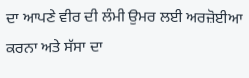ਦਾ ਆਪਣੇ ਵੀਰ ਦੀ ਲੰਮੀ ਉਮਰ ਲਈ ਅਰਜ਼ੋਈਆ ਕਰਨਾ ਅਤੇ ਸੱਸਾ ਦਾ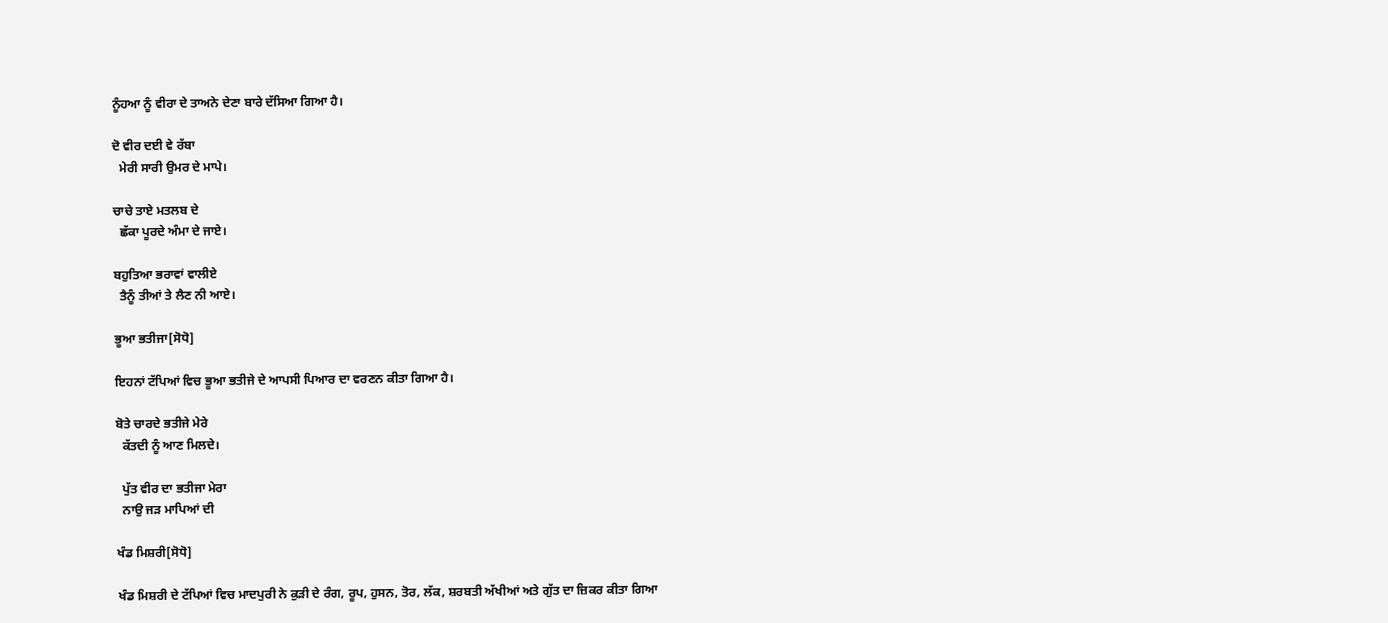ਨੂੰਹਆ ਨੂੰ ਵੀਰਾ ਦੇ ਤਾਅਨੇ ਦੇਣਾ ਬਾਰੇ ਦੱਸਿਆ ਗਿਆ ਹੈ।

ਦੋ ਵੀਰ ਦਈ ਵੇ ਰੱਬਾ
  ਮੇਰੀ ਸਾਰੀ ਉਮਰ ਦੇ ਮਾਪੇ।

ਚਾਚੇ ਤਾਏ ਮਤਲਬ ਦੇ
  ਛੱਕਾ ਪੂਰਦੇ ਅੰਮਾ ਦੇ ਜਾਏ।

ਬਹੁਤਿਆ ਭਰਾਵਾਂ ਵਾਲੀਏ
  ਤੈਨੂੰ ਤੀਆਂ ਤੇ ਲੈਣ ਨੀ ਆਏ।

ਭੂਆ ਭਤੀਜਾ[ਸੋਧੋ]

ਇਹਨਾਂ ਟੱਪਿਆਂ ਵਿਚ ਭੂਆ ਭਤੀਜੇ ਦੇ ਆਪਸੀ ਪਿਆਰ ਦਾ ਵਰਣਨ ਕੀਤਾ ਗਿਆ ਹੈ।

ਬੋਤੇ ਚਾਰਦੇ ਭਤੀਜੇ ਮੇਰੇ
  ਕੱਤਦੀ ਨੂੰ ਆਣ ਮਿਲਦੇ।

  ਪੁੱਤ ਵੀਰ ਦਾ ਭਤੀਜਾ ਮੇਰਾ
  ਨਾਉ ਜੜ ਮਾਪਿਆਂ ਦੀ

ਖੰਡ ਮਿਸ਼ਰੀ[ਸੋਧੋ]

ਖੰਡ ਮਿਸ਼ਰੀ ਦੇ ਟੱਪਿਆਂ ਵਿਚ ਮਾਦਪੁਰੀ ਨੇ ਕੁੜੀ ਦੇ ਰੰਗ, ਰੂਪ, ਹੁਸਨ, ਤੋਰ, ਲੱਕ, ਸ਼ਰਬਤੀ ਅੱਖੀਆਂ ਅਤੇ ਗੁੱਤ ਦਾ ਜ਼ਿਕਰ ਕੀਤਾ ਗਿਆ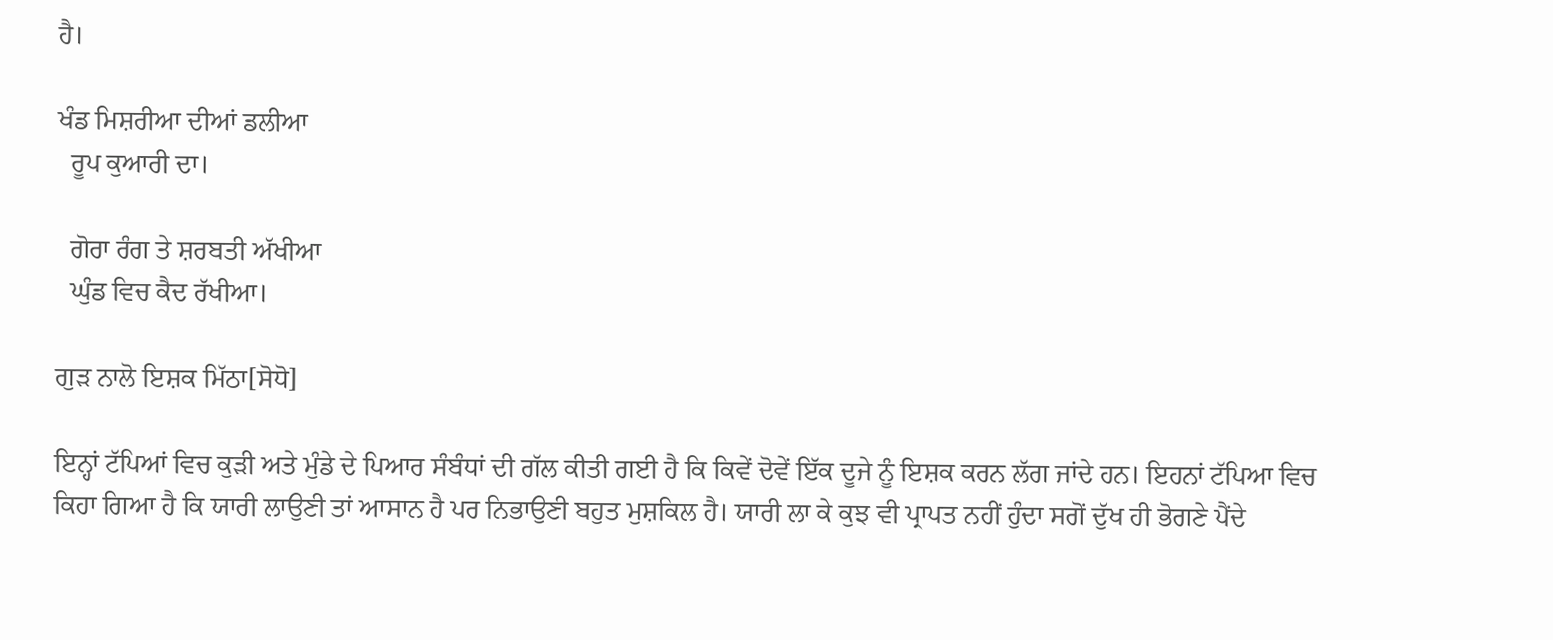ਹੈ।

ਖੰਡ ਮਿਸ਼ਰੀਆ ਦੀਆਂ ਡਲੀਆ
  ਰੂਪ ਕੁਆਰੀ ਦਾ।

  ਗੋਰਾ ਰੰਗ ਤੇ ਸ਼ਰਬਤੀ ਅੱਖੀਆ
  ਘੁੰਡ ਵਿਚ ਕੈਦ ਰੱਖੀਆ।

ਗੁੜ ਨਾਲੋ ਇਸ਼ਕ ਮਿੱਠਾ[ਸੋਧੋ]

ਇਨ੍ਹਾਂ ਟੱਪਿਆਂ ਵਿਚ ਕੁੜੀ ਅਤੇ ਮੁੰਡੇ ਦੇ ਪਿਆਰ ਸੰਬੰਧਾਂ ਦੀ ਗੱਲ ਕੀਤੀ ਗਈ ਹੈ ਕਿ ਕਿਵੇਂ ਦੋਵੇਂ ਇੱਕ ਦੂਜੇ ਨੂੰ ਇਸ਼ਕ ਕਰਨ ਲੱਗ ਜਾਂਦੇ ਹਨ। ਇਹਨਾਂ ਟੱਪਿਆ ਵਿਚ ਕਿਹਾ ਗਿਆ ਹੈ ਕਿ ਯਾਰੀ ਲਾਉਣੀ ਤਾਂ ਆਸਾਨ ਹੈ ਪਰ ਨਿਭਾਉਣੀ ਬਹੁਤ ਮੁਸ਼ਕਿਲ ਹੈ। ਯਾਰੀ ਲਾ ਕੇ ਕੁਝ ਵੀ ਪ੍ਰਾਪਤ ਨਹੀਂ ਹੁੰਦਾ ਸਗੋਂ ਦੁੱਖ ਹੀ ਭੋਗਣੇ ਪੈਂਦੇ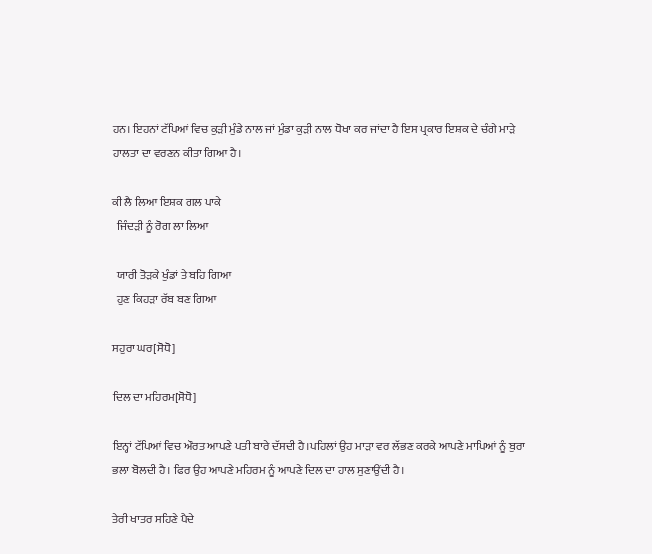ਹਨ। ਇਹਨਾਂ ਟੱਪਿਆਂ ਵਿਚ ਕੁੜੀ ਮੁੰਡੇ ਨਾਲ ਜਾਂ ਮੁੰਡਾ ਕੁੜੀ ਨਾਲ ਧੋਖਾ ਕਰ ਜਾਂਦਾ ਹੈ ਇਸ ਪ੍ਰਕਾਰ ਇਸ਼ਕ ਦੇ ਚੰਗੇ ਮਾੜੇ ਹਾਲਤਾ ਦਾ ਵਰਣਨ ਕੀਤਾ ਗਿਆ ਹੈ।

ਕੀ ਲੈ ਲਿਆ ਇਸ਼ਕ ਗਲ ਪਾਕੇ
  ਜਿੰਦੜੀ ਨੂੰ ਰੋਗ ਲਾ ਲਿਆ

  ਯਾਰੀ ਤੋੜਕੇ ਖੁੰਡਾਂ ਤੇ ਬਹਿ ਗਿਆ
  ਹੁਣ ਕਿਹੜਾ ਰੱਬ ਬਣ ਗਿਆ

ਸਹੁਰਾ ਘਰ[ਸੋਧੋ]

ਦਿਲ ਦਾ ਮਹਿਰਮ[ਸੋਧੋ]

ਇਨ੍ਹਾਂ ਟੱਪਿਆਂ ਵਿਚ ਔਰਤ ਆਪਣੇ ਪਤੀ ਬਾਰੇ ਦੱਸਦੀ ਹੈ।ਪਹਿਲਾਂ ਉਹ ਮਾੜਾ ਵਰ ਲੱਭਣ ਕਰਕੇ ਆਪਣੇ ਮਾਪਿਆਂ ਨੂੰ ਬੁਰਾ ਭਲਾ ਬੋਲਦੀ ਹੈ। ਫਿਰ ਉਹ ਆਪਣੇ ਮਹਿਰਮ ਨੂੰ ਆਪਣੇ ਦਿਲ ਦਾ ਹਾਲ ਸੁਣਾਉਂਦੀ ਹੈ।

ਤੇਰੀ ਖਾਤਰ ਸਹਿਣੇ ਪੈਦੇ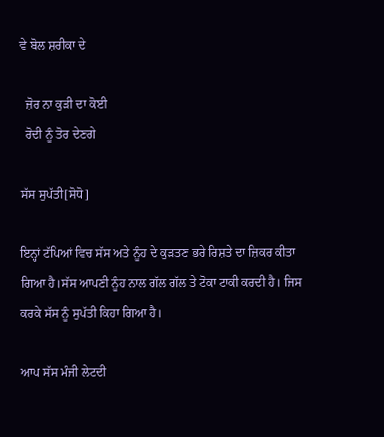ਵੇ ਬੋਲ ਸ਼ਰੀਕਾ ਦੇ

  ਜ਼ੋਰ ਨਾ ਕੁੜੀ ਦਾ ਕੋਈ
  ਰੋਦੀ ਨੂੰ ਤੋਰ ਦੇਣਗੇ

ਸੱਸ ਸੁਪੱਤੀ[ਸੋਧੋ]

ਇਨ੍ਹਾਂ ਟੱਪਿਆਂ ਵਿਚ ਸੱਸ ਅਤੇ ਨੂੰਹ ਦੇ ਕੁੜਤਣ ਭਰੇ ਰਿਸ਼ਤੇ ਦਾ ਜ਼ਿਕਰ ਕੀਤਾ ਗਿਆ ਹੈ।ਸੱਸ ਆਪਣੀ ਨੂੰਹ ਨਾਲ ਗੱਲ ਗੱਲ ਤੇ ਟੋਕਾ ਟਾਕੀ ਕਰਦੀ ਹੈ। ਜਿਸ ਕਰਕੇ ਸੱਸ ਨੂੰ ਸੁਪੱਤੀ ਕਿਹਾ ਗਿਆ ਹੈ।

ਆਪ ਸੱਸ ਮੰਜੀ ਲੇਟਦੀ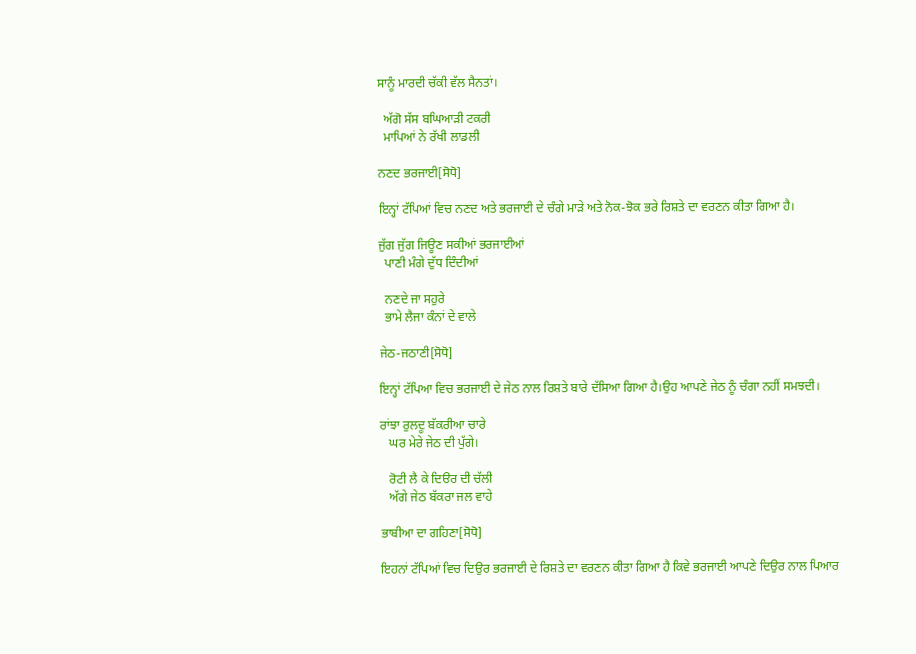ਸਾਨੂੰ ਮਾਰਦੀ ਚੱਕੀ ਵੱਲ ਸੈਨਤਾਂ।

  ਅੱਗੋ ਸੱਸ ਬਘਿਆੜੀ ਟਕਰੀ
  ਮਾਪਿਆਂ ਨੇ ਰੱਖੀ ਲਾਡਲੀ

ਨਣਦ ਭਰਜਾਈ[ਸੋਧੋ]

ਇਨ੍ਹਾਂ ਟੱਪਿਆਂ ਵਿਚ ਨਣਦ ਅਤੇ ਭਰਜਾਈ ਦੇ ਚੰਗੇ ਮਾੜੇ ਅਤੇ ਨੋਕ-ਝੋਕ ਭਰੇ ਰਿਸ਼ਤੇ ਦਾ ਵਰਣਨ ਕੀਤਾ ਗਿਆ ਹੈ।

ਜੁੱਗ ਜੁੱਗ ਜਿਊਣ ਸਕੀਆਂ ਭਰਜਾਈਆਂ
  ਪਾਣੀ ਮੰਗੇ ਦੁੱਧ ਦਿੰਦੀਆਂ

  ਨਣਦੇ ਜਾ ਸਹੁਰੇ
  ਭਾਮੇ ਲੈਜਾ ਕੰਨਾਂ ਦੇ ਵਾਲੇ

ਜੇਠ-ਜਠਾਣੀ[ਸੋਧੋ]

ਇਨ੍ਹਾਂ ਟੱਪਿਆ ਵਿਚ ਭਰਜਾਈ ਦੇ ਜੇਠ ਨਾਲ ਰਿਸ਼ਤੇ ਬਾਰੇ ਦੱਸਿਆ ਗਿਆ ਹੈ।ਉਹ ਆਪਣੇ ਜੇਠ ਨੂੰ ਚੰਗਾ ਨਹੀਂ ਸਮਝਦੀ।

ਰਾਂਝਾ ਰੁਲਦੂ ਬੱਕਰੀਆ ਚਾਰੇ
   ਘਰ ਮੇਰੇ ਜੇਠ ਦੀ ਪੁੱਗੇ।

   ਰੋਟੀ ਲੈ ਕੇ ਦਿੳਰ ਦੀ ਚੱਲੀ
   ਅੱਗੇ ਜੇਠ ਬੱਕਰਾ ਜਲ ਵਾਹੇ

ਭਾਬੀਆ ਦਾ ਗਹਿਣਾ[ਸੋਧੋ]

ਇਹਨਾਂ ਟੱਪਿਆਂ ਵਿਚ ਦਿਉਰ ਭਰਜਾਈ ਦੇ ਰਿਸ਼ਤੇ ਦਾ ਵਰਣਨ ਕੀਤਾ ਗਿਆ ਹੈ ਕਿਵੇ ਭਰਜਾਈ ਆਪਣੇ ਦਿਉਰ ਨਾਲ ਪਿਆਰ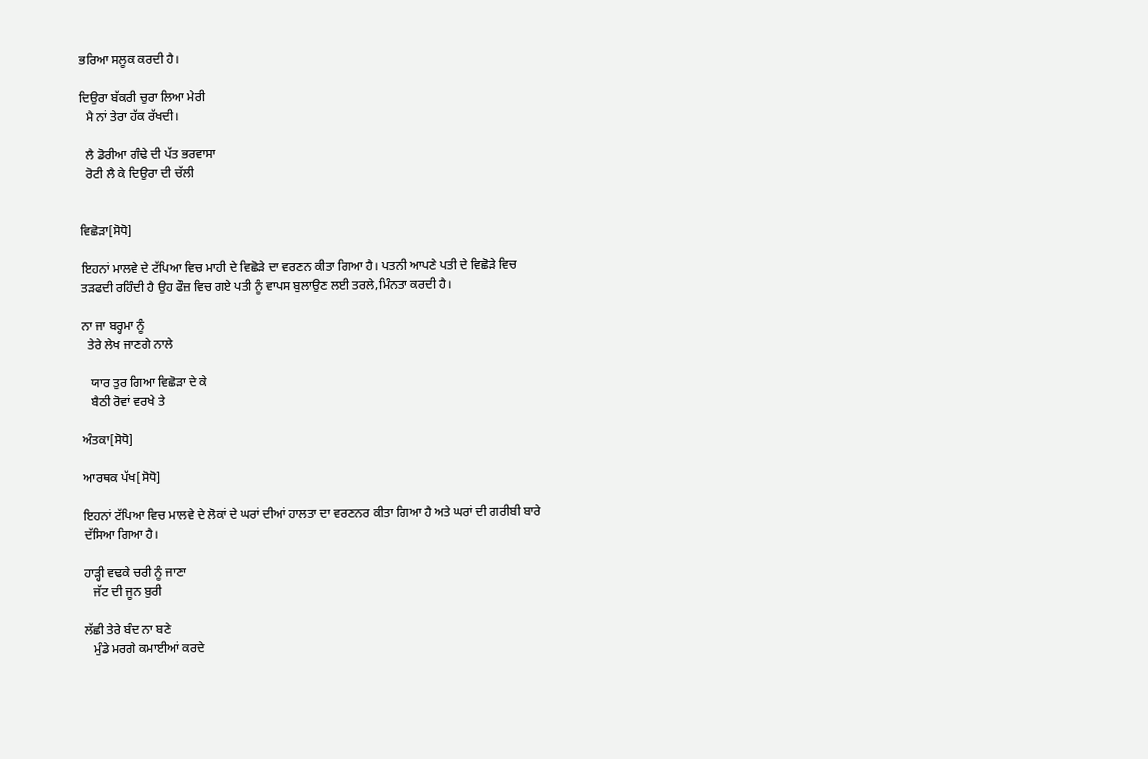ਭਰਿਆ ਸਲੂਕ ਕਰਦੀ ਹੈ।

ਦਿਉਰਾ ਬੱਕਰੀ ਚੁਰਾ ਲਿਆ ਮੇਰੀ
  ਮੈ ਨਾਂ ਤੇਰਾ ਹੱਕ ਰੱਖਦੀ।

  ਲੈ ਡੋਰੀਆ ਗੰਢੇ ਦੀ ਪੱਤ ਭਰਵਾਸਾ
  ਰੋਟੀ ਲੈ ਕੇ ਦਿਉਰਾ ਦੀ ਚੱਲੀ


ਵਿਛੋੜਾ[ਸੋਧੋ]

ਇਹਨਾਂ ਮਾਲਵੇ ਦੇ ਟੱਪਿਆ ਵਿਚ ਮਾਹੀ ਦੇ ਵਿਛੋੜੇ ਦਾ ਵਰਣਨ ਕੀਤਾ ਗਿਆ ਹੈ। ਪਤਨੀ ਆਪਣੇ ਪਤੀ ਦੇ ਵਿਛੋੜੇ ਵਿਚ ਤੜਫਦੀ ਰਹਿੰਦੀ ਹੈ ਉਹ ਫੌਜ਼ ਵਿਚ ਗਏ ਪਤੀ ਨੂੰ ਵਾਪਸ ਬੁਲਾਉਣ ਲਈ ਤਰਲੇ,ਮਿੰਨਤਾ ਕਰਦੀ ਹੈ।

ਨਾ ਜਾ ਬਰ੍ਹਮਾ ਨੂੰ
  ਤੇਰੇ ਲੇਖ ਜਾਣਗੇ ਨਾਲੇ

   ਯਾਰ ਤੁਰ ਗਿਆ ਵਿਛੋੜਾ ਦੇ ਕੇ
   ਬੈਠੀ ਰੋਵਾਂ ਵਰਖੇ ਤੇ

ਅੰਤਕਾ[ਸੋਧੋ]

ਆਰਥਕ ਪੱਖ[ਸੋਧੋ]

ਇਹਨਾਂ ਟੱਪਿਆ ਵਿਚ ਮਾਲਵੇ ਦੇ ਲੋਕਾਂ ਦੇ ਘਰਾਂ ਦੀਆਂ ਹਾਲਤਾ ਦਾ ਵਰਣਨਰ ਕੀਤਾ ਗਿਆ ਹੈ ਅਤੇ ਘਰਾਂ ਦੀ ਗਰੀਬੀ ਬਾਰੇ ਦੱਸਿਆ ਗਿਆ ਹੈ।

ਹਾੜ੍ਹੀ ਵਢਕੇ ਚਰੀ ਨੂੰ ਜਾਣਾ
   ਜੱਟ ਦੀ ਜੂਨ ਬੁਰੀ

ਲੱਛੀ ਤੇਰੇ ਬੰਦ ਨਾ ਬਣੇ
   ਮੁੰਡੇ ਮਰਗੇ ਕਮਾਈਆਂ ਕਰਦੇ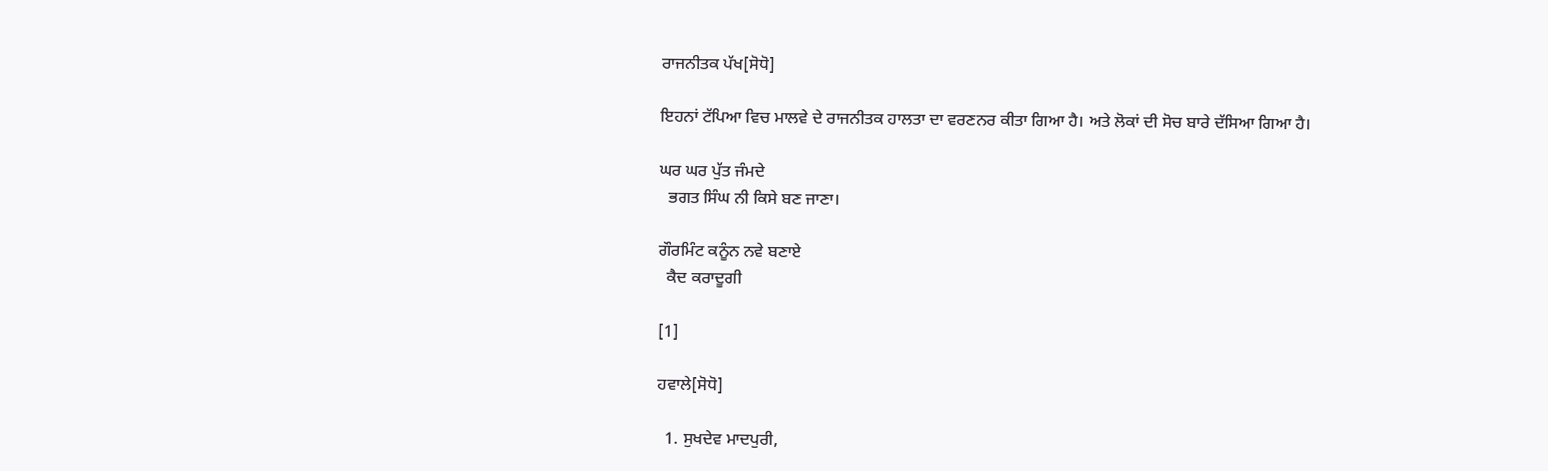ਰਾਜਨੀਤਕ ਪੱਖ[ਸੋਧੋ]

ਇਹਨਾਂ ਟੱਪਿਆ ਵਿਚ ਮਾਲਵੇ ਦੇ ਰਾਜਨੀਤਕ ਹਾਲਤਾ ਦਾ ਵਰਣਨਰ ਕੀਤਾ ਗਿਆ ਹੈ। ਅਤੇ ਲੋਕਾਂ ਦੀ ਸੋਚ ਬਾਰੇ ਦੱਸਿਆ ਗਿਆ ਹੈ।

ਘਰ ਘਰ ਪੁੱਤ ਜੰਮਦੇ
  ਭਗਤ ਸਿੰਘ ਨੀ ਕਿਸੇ ਬਣ ਜਾਣਾ।

ਗੌਰਮਿੰਟ ਕਨੂੰਨ ਨਵੇ ਬਣਾਏ
  ਕੈਦ ਕਰਾਦੂਗੀ

[1]

ਹਵਾਲੇ[ਸੋਧੋ]

  1. ਸੁਖਦੇਵ ਮਾਦਪੁਰੀ,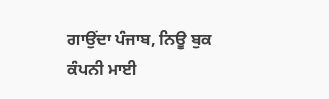ਗਾਉਂਦਾ ਪੰਜਾਬ, ਨਿਊ ਬੁਕ ਕੰਪਨੀ ਮਾਈ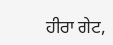ਹੀਰਾ ਗੇਟ,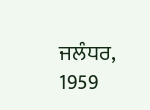ਜਲੰਧਰ, 1959